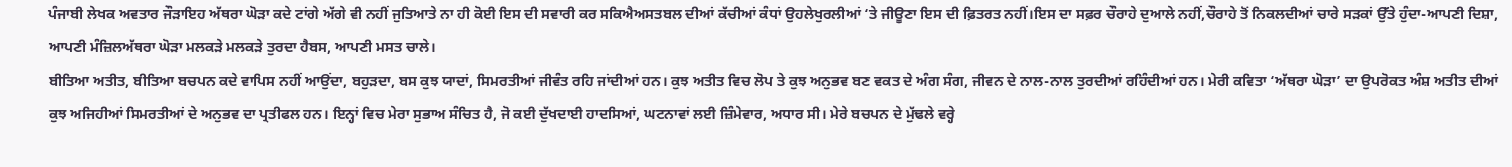ਪੰਜਾਬੀ ਲੇਖਕ ਅਵਤਾਰ ਜੌੜਾਇਹ ਅੱਥਰਾ ਘੋੜਾ ਕਦੇ ਟਾਂਗੇ ਅੱਗੇ ਵੀ ਨਹੀਂ ਜੁਤਿਆਤੇ ਨਾ ਹੀ ਕੋਈ ਇਸ ਦੀ ਸਵਾਰੀ ਕਰ ਸਕਿਐਅਸਤਬਲ ਦੀਆਂ ਕੱਚੀਆਂ ਕੰਧਾਂ ਉਹਲੇਖੁਰਲੀਆਂ ‘ਤੇ ਜੀਊਣਾ ਇਸ ਦੀ ਫ਼ਿਤਰਤ ਨਹੀਂ।ਇਸ ਦਾ ਸਫ਼ਰ ਚੌਰਾਹੇ ਦੁਆਲੇ ਨਹੀਂ,ਚੌਰਾਹੇ ਤੋਂ ਨਿਕਲਦੀਆਂ ਚਾਰੇ ਸੜਕਾਂ ਉੱਤੇ ਹੁੰਦਾ-ਆਪਣੀ ਦਿਸ਼ਾ, ਆਪਣੀ ਮੰਜ਼ਿਲਅੱਥਰਾ ਘੋੜਾ ਮਲਕੜੇ ਮਲਕੜੇ ਤੁਰਦਾ ਹੈਬਸ, ਆਪਣੀ ਮਸਤ ਚਾਲੇ।
ਬੀਤਿਆ ਅਤੀਤ, ਬੀਤਿਆ ਬਚਪਨ ਕਦੇ ਵਾਪਿਸ ਨਹੀਂ ਆਉਂਦਾ, ਬਹੁੜਦਾ, ਬਸ ਕੁਝ ਯਾਦਾਂ, ਸਿਮਰਤੀਆਂ ਜੀਵੰਤ ਰਹਿ ਜਾਂਦੀਆਂ ਹਨ। ਕੁਝ ਅਤੀਤ ਵਿਚ ਲੋਪ ਤੇ ਕੁਝ ਅਨੁਭਵ ਬਣ ਵਕਤ ਦੇ ਅੰਗ ਸੰਗ, ਜੀਵਨ ਦੇ ਨਾਲ-ਨਾਲ ਤੁਰਦੀਆਂ ਰਹਿੰਦੀਆਂ ਹਨ। ਮੇਰੀ ਕਵਿਤਾ ‘ਅੱਥਰਾ ਘੋੜਾ’ ਦਾ ਉਪਰੋਕਤ ਅੰਸ਼ ਅਤੀਤ ਦੀਆਂ ਕੁਝ ਅਜਿਹੀਆਂ ਸਿਮਰਤੀਆਂ ਦੇ ਅਨੁਭਵ ਦਾ ਪ੍ਰਤੀਫਲ ਹਨ। ਇਨ੍ਹਾਂ ਵਿਚ ਮੇਰਾ ਸੁਭਾਅ ਸੰਚਿਤ ਹੈ, ਜੋ ਕਈ ਦੁੱਖਦਾਈ ਹਾਦਸਿਆਂ, ਘਟਨਾਵਾਂ ਲਈ ਜ਼ਿੰਮੇਵਾਰ, ਅਧਾਰ ਸੀ। ਮੇਰੇ ਬਚਪਨ ਦੇ ਮੁੱਢਲੇ ਵਰ੍ਹੇ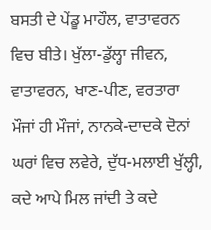ਬਸਤੀ ਦੇ ਪੇਂਡੂ ਮਾਹੌਲ, ਵਾਤਾਵਰਨ ਵਿਚ ਬੀਤੇ। ਖੁੱਲਾ-ਡੁੱਲ੍ਹਾ ਜੀਵਨ, ਵਾਤਾਵਰਨ, ਖਾਣ-ਪੀਣ, ਵਰਤਾਰਾ ਮੌਜਾਂ ਹੀ ਮੌਜਾਂ, ਨਾਨਕੇ-ਦਾਦਕੇ ਦੋਨਾਂ ਘਰਾਂ ਵਿਚ ਲਵੇਰੇ, ਦੁੱਧ-ਮਲਾਈ ਖੁੱਲ੍ਹੀ, ਕਦੇ ਆਪੇ ਮਿਲ ਜਾਂਦੀ ਤੇ ਕਦੇ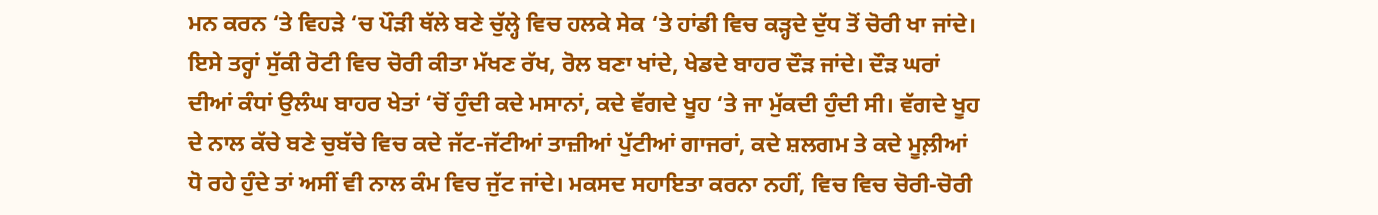ਮਨ ਕਰਨ ‘ਤੇ ਵਿਹੜੇ ‘ਚ ਪੌੜੀ ਥੱਲੇ ਬਣੇ ਚੁੱਲ੍ਹੇ ਵਿਚ ਹਲਕੇ ਸੇਕ ‘ਤੇ ਹਾਂਡੀ ਵਿਚ ਕੜ੍ਹਦੇ ਦੁੱਧ ਤੋਂ ਚੋਰੀ ਖਾ ਜਾਂਦੇ। ਇਸੇ ਤਰ੍ਹਾਂ ਸੁੱਕੀ ਰੋਟੀ ਵਿਚ ਚੋਰੀ ਕੀਤਾ ਮੱਖਣ ਰੱਖ, ਰੋਲ ਬਣਾ ਖਾਂਦੇ, ਖੇਡਦੇ ਬਾਹਰ ਦੌੜ ਜਾਂਦੇ। ਦੌੜ ਘਰਾਂ ਦੀਆਂ ਕੰਧਾਂ ਉਲੰਘ ਬਾਹਰ ਖੇਤਾਂ ‘ਚੋਂ ਹੁੰਦੀ ਕਦੇ ਮਸਾਨਾਂ, ਕਦੇ ਵੱਗਦੇ ਖੂਹ ‘ਤੇ ਜਾ ਮੁੱਕਦੀ ਹੁੰਦੀ ਸੀ। ਵੱਗਦੇ ਖੂਹ ਦੇ ਨਾਲ ਕੱਚੇ ਬਣੇ ਚੁਬੱਚੇ ਵਿਚ ਕਦੇ ਜੱਟ-ਜੱਟੀਆਂ ਤਾਜ਼ੀਆਂ ਪੁੱਟੀਆਂ ਗਾਜਰਾਂ, ਕਦੇ ਸ਼ਲਗਮ ਤੇ ਕਦੇ ਮੂਲ਼ੀਆਂ ਧੋ ਰਹੇ ਹੁੰਦੇ ਤਾਂ ਅਸੀਂ ਵੀ ਨਾਲ ਕੰਮ ਵਿਚ ਜੁੱਟ ਜਾਂਦੇ। ਮਕਸਦ ਸਹਾਇਤਾ ਕਰਨਾ ਨਹੀਂ, ਵਿਚ ਵਿਚ ਚੋਰੀ-ਚੋਰੀ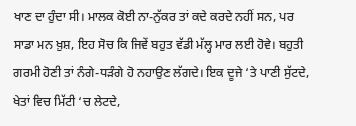ਖਾਣ ਦਾ ਹੁੰਦਾ ਸੀ। ਮਾਲਕ ਕੋਈ ਨਾ-ਨੁੱਕਰ ਤਾਂ ਕਦੇ ਕਰਦੇ ਨਹੀਂ ਸਨ, ਪਰ ਸਾਡਾ ਮਨ ਖ਼ੁਸ਼, ਇਹ ਸੋਚ ਕਿ ਜਿਵੇਂ ਬਹੁਤ ਵੱਡੀ ਮੱਲ੍ਹ ਮਾਰ ਲਈ ਹੋਵੇ। ਬਹੁਤੀ ਗਰਮੀ ਹੋਣੀ ਤਾਂ ਨੰਗੇ-ਧੜੰਗੇ ਹੋ ਨਹਾਉਣ ਲੱਗਦੇ। ਇਕ ਦੂਜੇ ‘ਤੇ ਪਾਣੀ ਸੁੱਟਦੇ, ਖੇਤਾਂ ਵਿਚ ਮਿੱਟੀ ‘ਚ ਲੇਟਦੇ,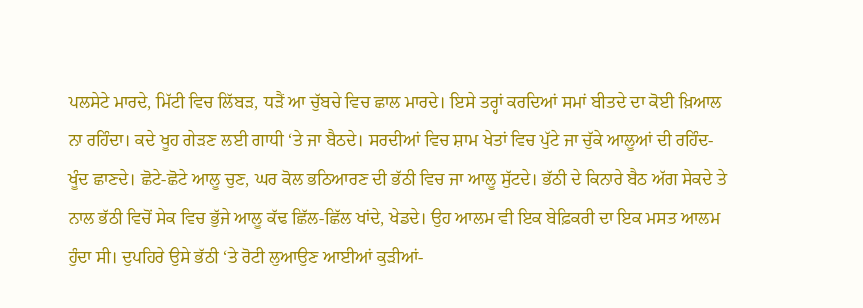ਪਲਸੇਟੇ ਮਾਰਦੇ, ਮਿੱਟੀ ਵਿਚ ਲਿੱਬੜ, ਧੜੈਂ ਆ ਚੁੱਬਚੇ ਵਿਚ ਛਾਲ ਮਾਰਦੇ। ਇਸੇ ਤਰ੍ਹਾਂ ਕਰਦਿਆਂ ਸਮਾਂ ਬੀਤਦੇ ਦਾ ਕੋਈ ਖ਼ਿਆਲ ਨਾ ਰਹਿੰਦਾ। ਕਦੇ ਖੂਹ ਗੇੜਣ ਲਈ ਗਾਧੀ ‘ਤੇ ਜਾ ਬੈਠਦੇ। ਸਰਦੀਆਂ ਵਿਚ ਸ਼ਾਮ ਖੇਤਾਂ ਵਿਚ ਪੁੱਟੇ ਜਾ ਚੁੱਕੇ ਆਲੂਆਂ ਦੀ ਰਹਿੰਦ-ਖੂੰਦ ਛਾਣਦੇ। ਛੋਟੇ-ਛੋਟੇ ਆਲੂ ਚੁਣ, ਘਰ ਕੋਲ ਭਠਿਆਰਣ ਦੀ ਭੱਠੀ ਵਿਚ ਜਾ ਆਲੂ ਸੁੱਟਦੇ। ਭੱਠੀ ਦੇ ਕਿਨਾਰੇ ਬੈਠ ਅੱਗ ਸੇਕਦੇ ਤੇ ਨਾਲ ਭੱਠੀ ਵਿਚੋਂ ਸੇਕ ਵਿਚ ਭੁੱਜੇ ਆਲੂ ਕੱਢ ਛਿੱਲ-ਛਿੱਲ ਖਾਂਦੇ, ਖੇਡਦੇ। ਉਹ ਆਲਮ ਵੀ ਇਕ ਬੇਫ਼ਿਕਰੀ ਦਾ ਇਕ ਮਸਤ ਆਲਮ ਹੁੰਦਾ ਸੀ। ਦੁਪਹਿਰੇ ਉਸੇ ਭੱਠੀ ‘ਤੇ ਰੋਟੀ ਲੁਆਉਣ ਆਈਆਂ ਕੁੜੀਆਂ-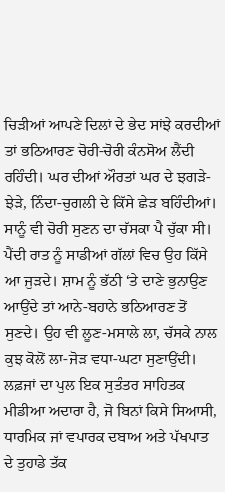ਚਿੜੀਆਂ ਆਪਣੇ ਦਿਲਾਂ ਦੇ ਭੇਦ ਸਾਂਝੇ ਕਰਦੀਆਂ ਤਾਂ ਭਠਿਆਰਣ ਚੋਰੀ-ਚੋਰੀ ਕੰਨਸੋਅ ਲੈਂਦੀ ਰਹਿੰਦੀ। ਘਰ ਦੀਆਂ ਔਰਤਾਂ ਘਰ ਦੇ ਝਗੜੇ-ਝੇੜੇ, ਨਿੰਦਾ-ਚੁਗਲੀ ਦੇ ਕਿੱਸੇ ਛੇੜ ਬਹਿੰਦੀਆਂ। ਸਾਨੂੰ ਵੀ ਚੋਰੀ ਸੁਣਨ ਦਾ ਚੱਸਕਾ ਪੈ ਚੁੱਕਾ ਸੀ। ਪੈਂਦੀ ਰਾਤ ਨੂੰ ਸਾਡੀਆਂ ਗੱਲਾਂ ਵਿਚ ਉਹ ਕਿੱਸੇ ਆ ਜੁੜਦੇ। ਸ਼ਾਮ ਨੂੰ ਭੱਠੀ ‘ਤੇ ਦਾਣੇ ਭੁਨਾਉਣ ਆਉਂਦੇ ਤਾਂ ਆਨੇ-ਬਹਾਨੇ ਭਠਿਆਰਣ ਤੋਂ ਸੁਣਦੇ। ਉਹ ਵੀ ਲੂਣ-ਮਸਾਲੇ ਲਾ, ਚੱਸਕੇ ਨਾਲ ਕੁਝ ਕੋਲੋਂ ਲਾ-ਜੋੜ ਵਧਾ-ਘਟਾ ਸੁਣਾਉਂਦੀ।
ਲਫ਼ਜਾਂ ਦਾ ਪੁਲ ਇਕ ਸੁਤੰਤਰ ਸਾਹਿਤਕ ਮੀਡੀਆ ਅਦਾਰਾ ਹੈ, ਜੋ ਬਿਨਾਂ ਕਿਸੇ ਸਿਆਸੀ, ਧਾਰਮਿਕ ਜਾਂ ਵਪਾਰਕ ਦਬਾਅ ਅਤੇ ਪੱਖਪਾਤ ਦੇ ਤੁਹਾਡੇ ਤੱਕ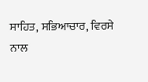ਸਾਹਿਤ, ਸਭਿਆਚਾਰ, ਵਿਰਸੇ ਨਾਲ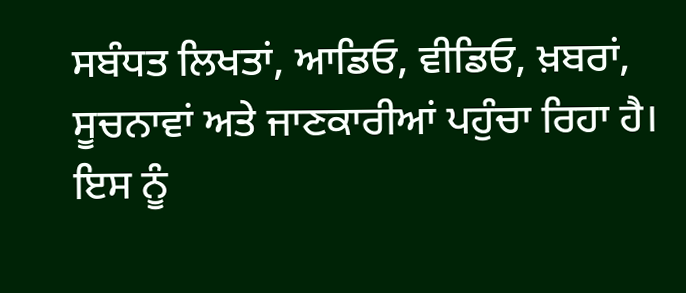ਸਬੰਧਤ ਲਿਖਤਾਂ, ਆਡਿਓ, ਵੀਡਿਓ, ਖ਼ਬਰਾਂ, ਸੂਚਨਾਵਾਂ ਅਤੇ ਜਾਣਕਾਰੀਆਂ ਪਹੁੰਚਾ ਰਿਹਾ ਹੈ। ਇਸ ਨੂੰ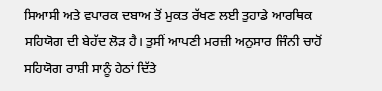ਸਿਆਸੀ ਅਤੇ ਵਪਾਰਕ ਦਬਾਅ ਤੋਂ ਮੁਕਤ ਰੱਖਣ ਲਈ ਤੁਹਾਡੇ ਆਰਥਿਕ ਸਹਿਯੋਗ ਦੀ ਬੇਹੱਦ ਲੋੜ ਹੈ। ਤੁਸੀਂ ਆਪਣੀ ਮਰਜ਼ੀ ਅਨੁਸਾਰ ਜਿੰਨੀ ਚਾਹੋਂ ਸਹਿਯੋਗ ਰਾਸ਼ੀ ਸਾਨੂੰ ਹੇਠਾਂ ਦਿੱਤੇ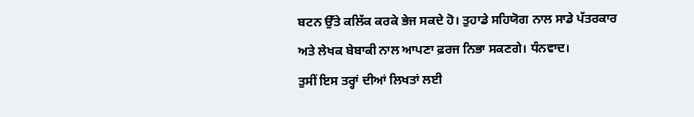ਬਟਨ ਉੱਤੇ ਕਲਿੱਕ ਕਰਕੇ ਭੇਜ ਸਕਦੇ ਹੋ। ਤੁਹਾਡੇ ਸਹਿਯੋਗ ਨਾਲ ਸਾਡੇ ਪੱਤਰਕਾਰ ਅਤੇ ਲੇਖਕ ਬੇਬਾਕੀ ਨਾਲ ਆਪਣਾ ਫ਼ਰਜ ਨਿਭਾ ਸਕਣਗੇ। ਧੰਨਵਾਦ।
ਤੁਸੀਂ ਇਸ ਤਰ੍ਹਾਂ ਦੀਆਂ ਲਿਖਤਾਂ ਲਈ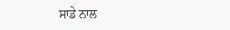ਸਾਡੇ ਨਾਲ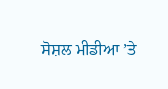ਸੋਸ਼ਲ ਮੀਡੀਆ ’ਤੇ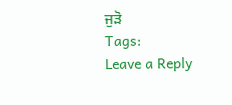ਜੁੜੋ
Tags:
Leave a Reply